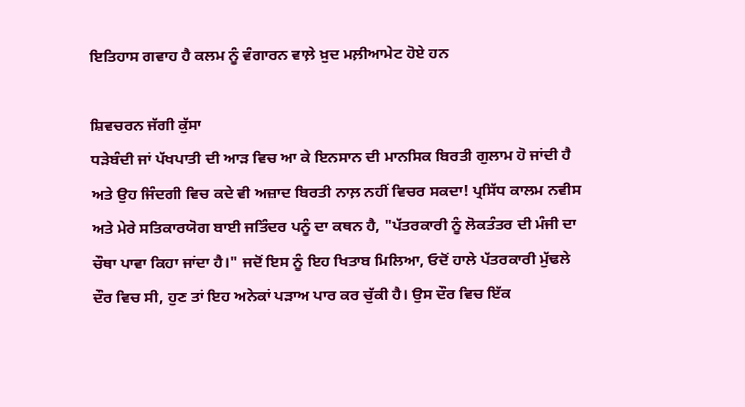ਇਤਿਹਾਸ ਗਵਾਹ ਹੈ ਕਲਮ ਨੂੰ ਵੰਗਾਰਨ ਵਾਲ਼ੇ ਖ਼ੁਦ ਮਲ਼ੀਆਮੇਟ ਹੋਏ ਹਨ

ਸ਼ਿਵਚਰਨ ਜੱਗੀ ਕੁੱਸਾ
ਧੜੇਬੰਦੀ ਜਾਂ ਪੱਖਪਾਤੀ ਦੀ ਆੜ ਵਿਚ ਆ ਕੇ ਇਨਸਾਨ ਦੀ ਮਾਨਸਿਕ ਬਿਰਤੀ ਗੁਲਾਮ ਹੋ ਜਾਂਦੀ ਹੈ ਅਤੇ ਉਹ ਜਿੰਦਗੀ ਵਿਚ ਕਦੇ ਵੀ ਅਜ਼ਾਦ ਬਿਰਤੀ ਨਾਲ਼ ਨਹੀਂ ਵਿਚਰ ਸਕਦਾ! ਪ੍ਰਸਿੱਧ ਕਾਲਮ ਨਵੀਸ ਅਤੇ ਮੇਰੇ ਸਤਿਕਾਰਯੋਗ ਬਾਈ ਜਤਿੰਦਰ ਪਨੂੰ ਦਾ ਕਥਨ ਹੈ, "ਪੱਤਰਕਾਰੀ ਨੂੰ ਲੋਕਤੰਤਰ ਦੀ ਮੰਜੀ ਦਾ ਚੌਥਾ ਪਾਵਾ ਕਿਹਾ ਜਾਂਦਾ ਹੈ।" ਜਦੋਂ ਇਸ ਨੂੰ ਇਹ ਖਿਤਾਬ ਮਿਲਿਆ, ਓਦੋਂ ਹਾਲੇ ਪੱਤਰਕਾਰੀ ਮੁੱਢਲੇ ਦੌਰ ਵਿਚ ਸੀ, ਹੁਣ ਤਾਂ ਇਹ ਅਨੇਕਾਂ ਪੜਾਅ ਪਾਰ ਕਰ ਚੁੱਕੀ ਹੈ। ਉਸ ਦੌਰ ਵਿਚ ਇੱਕ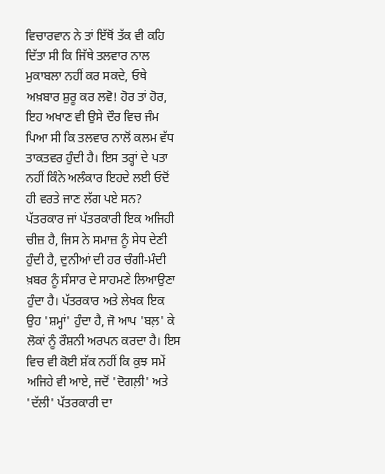ਵਿਚਾਰਵਾਨ ਨੇ ਤਾਂ ਇੱਥੋਂ ਤੱਕ ਵੀ ਕਹਿ ਦਿੱਤਾ ਸੀ ਕਿ ਜਿੱਥੇ ਤਲਵਾਰ ਨਾਲ ਮੁਕਾਬਲਾ ਨਹੀਂ ਕਰ ਸਕਦੇ, ਓਥੇ ਅਖ਼ਬਾਰ ਸ਼ੁਰੂ ਕਰ ਲਵੋ! ਹੋਰ ਤਾਂ ਹੋਰ, ਇਹ ਅਖਾਣ ਵੀ ਉਸੇ ਦੌਰ ਵਿਚ ਜੰਮ ਪਿਆ ਸੀ ਕਿ ਤਲਵਾਰ ਨਾਲੋਂ ਕਲਮ ਵੱਧ ਤਾਕਤਵਰ ਹੁੰਦੀ ਹੈ। ਇਸ ਤਰ੍ਹਾਂ ਦੇ ਪਤਾ ਨਹੀਂ ਕਿੰਨੇ ਅਲੰਕਾਰ ਇਹਦੇ ਲਈ ਓਦੋਂ ਹੀ ਵਰਤੇ ਜਾਣ ਲੱਗ ਪਏ ਸਨ? ਪੱਤਰਕਾਰ ਜਾਂ ਪੱਤਰਕਾਰੀ ਇਕ ਅਜਿਹੀ ਚੀਜ਼ ਹੈ, ਜਿਸ ਨੇ ਸਮਾਜ਼ ਨੂੰ ਸੇਧ ਦੇਣੀ ਹੁੰਦੀ ਹੈ, ਦੁਨੀਆਂ ਦੀ ਹਰ ਚੰਗੀ-ਮੰਦੀ ਖ਼ਬਰ ਨੂੰ ਸੰਸਾਰ ਦੇ ਸਾਹਮਣੇ ਲਿਆਉਣਾ ਹੁੰਦਾ ਹੈ। ਪੱਤਰਕਾਰ ਅਤੇ ਲੇਖਕ ਇਕ ਉਹ 'ਸ਼ਮ੍ਹਾਂ' ਹੁੰਦਾ ਹੈ, ਜੋ ਆਪ 'ਬਲ਼' ਕੇ ਲੋਕਾਂ ਨੂੰ ਰੌਸ਼ਨੀ ਅਰਪਨ ਕਰਦਾ ਹੈ। ਇਸ ਵਿਚ ਵੀ ਕੋਈ ਸ਼ੱਕ ਨਹੀਂ ਕਿ ਕੁਝ ਸਮੇਂ ਅਜਿਹੇ ਵੀ ਆਏ, ਜਦੋਂ 'ਦੋਗਲ਼ੀ' ਅਤੇ 'ਦੱਲੀ' ਪੱਤਰਕਾਰੀ ਦਾ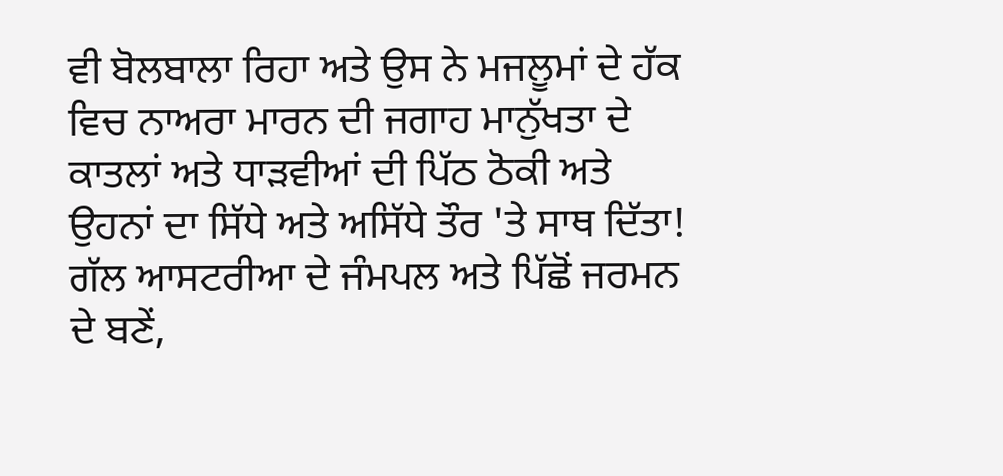ਵੀ ਬੋਲਬਾਲਾ ਰਿਹਾ ਅਤੇ ਉਸ ਨੇ ਮਜਲੂਮਾਂ ਦੇ ਹੱਕ ਵਿਚ ਨਾਅਰਾ ਮਾਰਨ ਦੀ ਜਗਾਹ ਮਾਨੁੱਖਤਾ ਦੇ ਕਾਤਲਾਂ ਅਤੇ ਧਾੜਵੀਆਂ ਦੀ ਪਿੱਠ ਠੋਕੀ ਅਤੇ ਉਹਨਾਂ ਦਾ ਸਿੱਧੇ ਅਤੇ ਅਸਿੱਧੇ ਤੌਰ 'ਤੇ ਸਾਥ ਦਿੱਤਾ!
ਗੱਲ ਆਸਟਰੀਆ ਦੇ ਜੰਮਪਲ ਅਤੇ ਪਿੱਛੋਂ ਜਰਮਨ ਦੇ ਬਣੇਂ,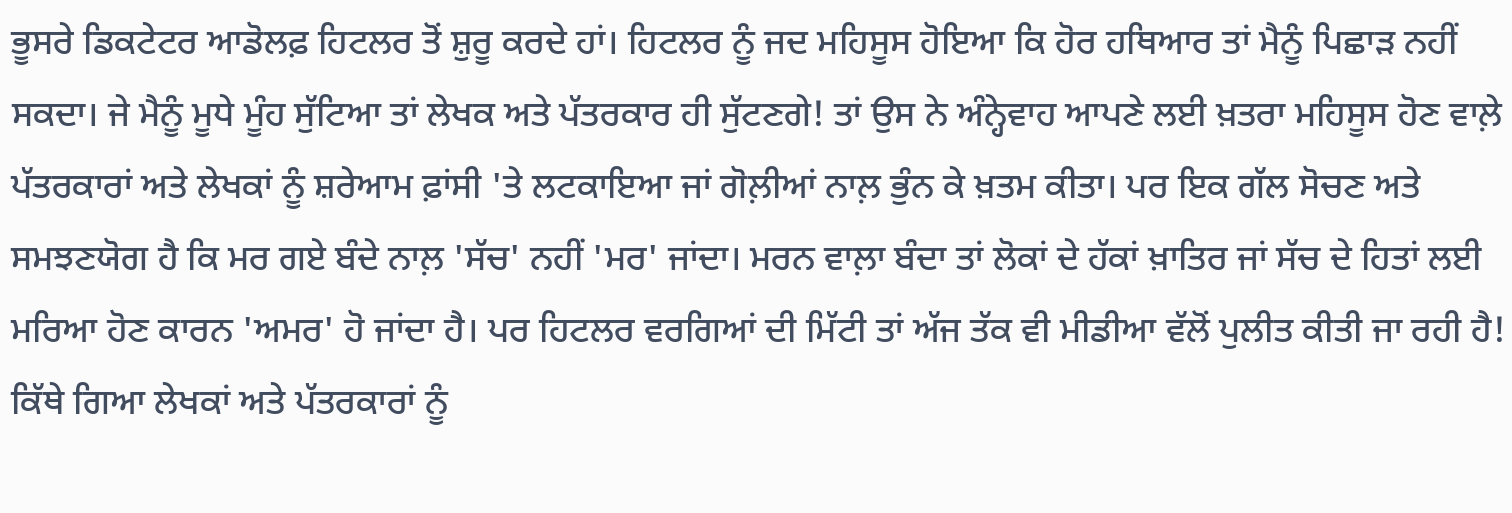ਭੂਸਰੇ ਡਿਕਟੇਟਰ ਆਡੋਲਫ਼ ਹਿਟਲਰ ਤੋਂ ਸ਼ੁਰੂ ਕਰਦੇ ਹਾਂ। ਹਿਟਲਰ ਨੂੰ ਜਦ ਮਹਿਸੂਸ ਹੋਇਆ ਕਿ ਹੋਰ ਹਥਿਆਰ ਤਾਂ ਮੈਨੂੰ ਪਿਛਾੜ ਨਹੀਂ ਸਕਦਾ। ਜੇ ਮੈਨੂੰ ਮੂਧੇ ਮੂੰਹ ਸੁੱਟਿਆ ਤਾਂ ਲੇਖਕ ਅਤੇ ਪੱਤਰਕਾਰ ਹੀ ਸੁੱਟਣਗੇ! ਤਾਂ ਉਸ ਨੇ ਅੰਨ੍ਹੇਵਾਹ ਆਪਣੇ ਲਈ ਖ਼ਤਰਾ ਮਹਿਸੂਸ ਹੋਣ ਵਾਲ਼ੇ ਪੱਤਰਕਾਰਾਂ ਅਤੇ ਲੇਖਕਾਂ ਨੂੰ ਸ਼ਰੇਆਮ ਫ਼ਾਂਸੀ 'ਤੇ ਲਟਕਾਇਆ ਜਾਂ ਗੋਲ਼ੀਆਂ ਨਾਲ਼ ਭੁੰਨ ਕੇ ਖ਼ਤਮ ਕੀਤਾ। ਪਰ ਇਕ ਗੱਲ ਸੋਚਣ ਅਤੇ ਸਮਝਣਯੋਗ ਹੈ ਕਿ ਮਰ ਗਏ ਬੰਦੇ ਨਾਲ਼ 'ਸੱਚ' ਨਹੀਂ 'ਮਰ' ਜਾਂਦਾ। ਮਰਨ ਵਾਲ਼ਾ ਬੰਦਾ ਤਾਂ ਲੋਕਾਂ ਦੇ ਹੱਕਾਂ ਖ਼ਾਤਿਰ ਜਾਂ ਸੱਚ ਦੇ ਹਿਤਾਂ ਲਈ ਮਰਿਆ ਹੋਣ ਕਾਰਨ 'ਅਮਰ' ਹੋ ਜਾਂਦਾ ਹੈ। ਪਰ ਹਿਟਲਰ ਵਰਗਿਆਂ ਦੀ ਮਿੱਟੀ ਤਾਂ ਅੱਜ ਤੱਕ ਵੀ ਮੀਡੀਆ ਵੱਲੋਂ ਪੁਲੀਤ ਕੀਤੀ ਜਾ ਰਹੀ ਹੈ! ਕਿੱਥੇ ਗਿਆ ਲੇਖਕਾਂ ਅਤੇ ਪੱਤਰਕਾਰਾਂ ਨੂੰ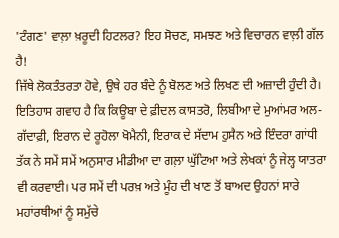'ਟੰਗਣ' ਵਾਲ਼ਾ ਖ਼ਰੂਦੀ ਹਿਟਲਰ? ਇਹ ਸੋਚਣ, ਸਮਝਣ ਅਤੇ ਵਿਚਾਰਨ ਵਾਲ਼ੀ ਗੱਲ ਹੈ!
ਜਿੱਥੇ ਲੋਕਤੰਤਰਤਾ ਹੋਵੇ, ਉਥੇ ਹਰ ਬੰਦੇ ਨੂੰ ਬੋਲਣ ਅਤੇ ਲਿਖਣ ਦੀ ਅਜ਼ਾਦੀ ਹੁੰਦੀ ਹੈ। ਇਤਿਹਾਸ ਗਵਾਹ ਹੈ ਕਿ ਕਿਊਬਾ ਦੇ ਫ਼ੀਦਲ ਕਾਸਤਰੋ, ਲਿਬੀਆ ਦੇ ਮੁਆਂਮਰ ਅਲ-ਗੱਦਾਫ਼ੀ, ਇਰਾਨ ਦੇ ਰੂਹੋਲਾ ਖੋਮੈਨੀ, ਇਰਾਕ ਦੇ ਸੱਦਾਮ ਹੁਸੈਨ ਅਤੇ ਇੰਦਰਾ ਗਾਂਧੀ ਤੱਕ ਨੇ ਸਮੇਂ ਸਮੇਂ ਅਨੁਸਾਰ ਮੀਡੀਆ ਦਾ ਗਲ਼ਾ ਘੁੱਟਿਆ ਅਤੇ ਲੇਖਕਾਂ ਨੂੰ ਜੇਲ੍ਹ ਯਾਤਰਾ ਵੀ ਕਰਵਾਈ। ਪਰ ਸਮੇਂ ਦੀ ਪਰਖ਼ ਅਤੇ ਮੂੰਹ ਦੀ ਖਾਣ ਤੋਂ ਬਾਅਦ ਉਹਨਾਂ ਸਾਰੇ ਮਹਾਂਰਥੀਆਂ ਨੂੰ ਸਮੁੱਚੇ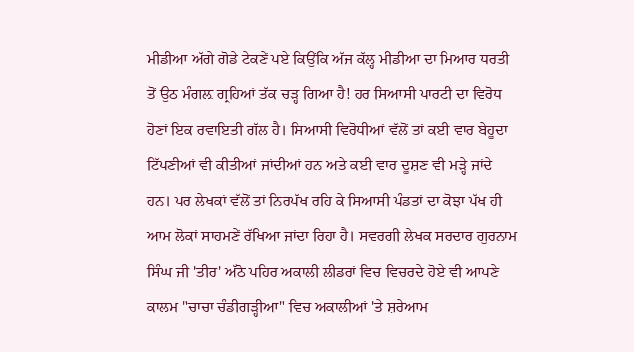ਮੀਡੀਆ ਅੱਗੇ ਗੋਡੇ ਟੇਕਣੇਂ ਪਏ ਕਿਉਂਕਿ ਅੱਜ ਕੱਲ੍ਹ ਮੀਡੀਆ ਦਾ ਮਿਆਰ ਧਰਤੀ ਤੋਂ ਉਠ ਮੰਗਲ਼ ਗ੍ਰਹਿਆਂ ਤੱਕ ਚੜ੍ਹ ਗਿਆ ਹੈ! ਹਰ ਸਿਆਸੀ ਪਾਰਟੀ ਦਾ ਵਿਰੋਧ ਹੋਣਾਂ ਇਕ ਰਵਾਇਤੀ ਗੱਲ ਹੈ। ਸਿਆਸੀ ਵਿਰੋਧੀਆਂ ਵੱਲੋਂ ਤਾਂ ਕਈ ਵਾਰ ਬੇਹੂਦਾ ਟਿੱਪਣੀਆਂ ਵੀ ਕੀਤੀਆਂ ਜਾਂਦੀਆਂ ਹਨ ਅਤੇ ਕਈ ਵਾਰ ਦੂਸ਼ਣ ਵੀ ਮੜ੍ਹੇ ਜਾਂਦੇ ਹਨ। ਪਰ ਲੇਖਕਾਂ ਵੱਲੋਂ ਤਾਂ ਨਿਰਪੱਖ ਰਹਿ ਕੇ ਸਿਆਸੀ ਪੰਡਤਾਂ ਦਾ ਕੋਝਾ ਪੱਖ ਹੀ ਆਮ ਲੋਕਾਂ ਸਾਹਮਣੇਂ ਰੱਖਿਆ ਜਾਂਦਾ ਰਿਹਾ ਹੈ। ਸਵਰਗੀ ਲੇਖਕ ਸਰਦਾਰ ਗੁਰਨਾਮ ਸਿੰਘ ਜੀ 'ਤੀਰ' ਅੱਠੋ ਪਹਿਰ ਅਕਾਲੀ ਲੀਡਰਾਂ ਵਿਚ ਵਿਚਰਦੇ ਹੋਏ ਵੀ ਆਪਣੇ ਕਾਲਮ "ਚਾਚਾ ਚੰਡੀਗੜ੍ਹੀਆ" ਵਿਚ ਅਕਾਲੀਆਂ 'ਤੇ ਸ਼ਰੇਆਮ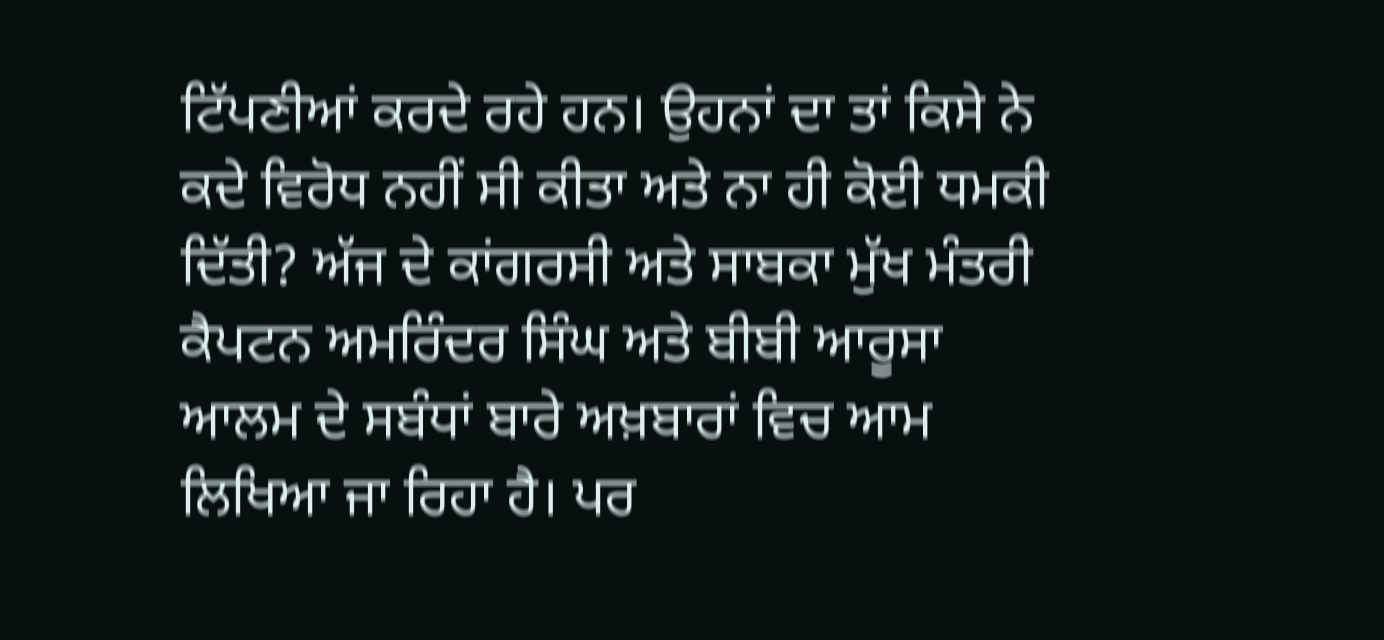ਟਿੱਪਣੀਆਂ ਕਰਦੇ ਰਹੇ ਹਨ। ਉਹਨਾਂ ਦਾ ਤਾਂ ਕਿਸੇ ਨੇ ਕਦੇ ਵਿਰੋਧ ਨਹੀਂ ਸੀ ਕੀਤਾ ਅਤੇ ਨਾ ਹੀ ਕੋਈ ਧਮਕੀ ਦਿੱਤੀ? ਅੱਜ ਦੇ ਕਾਂਗਰਸੀ ਅਤੇ ਸਾਬਕਾ ਮੁੱਖ ਮੰਤਰੀ ਕੈਪਟਨ ਅਮਰਿੰਦਰ ਸਿੰਘ ਅਤੇ ਬੀਬੀ ਆਰੂਸਾ ਆਲਮ ਦੇ ਸਬੰਧਾਂ ਬਾਰੇ ਅਖ਼ਬਾਰਾਂ ਵਿਚ ਆਮ ਲਿਖਿਆ ਜਾ ਰਿਹਾ ਹੈ। ਪਰ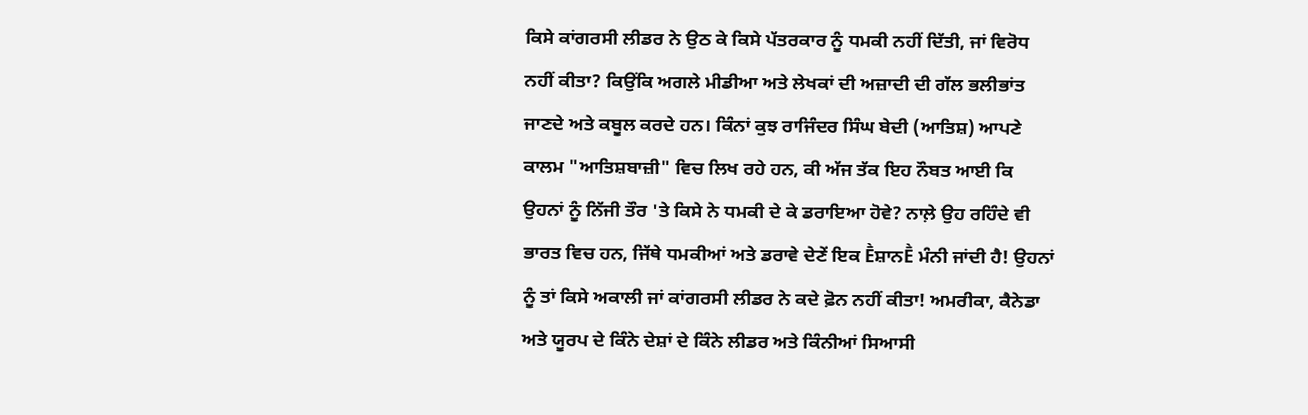ਕਿਸੇ ਕਾਂਗਰਸੀ ਲੀਡਰ ਨੇ ਉਠ ਕੇ ਕਿਸੇ ਪੱਤਰਕਾਰ ਨੂੰ ਧਮਕੀ ਨਹੀਂ ਦਿੱਤੀ, ਜਾਂ ਵਿਰੋਧ ਨਹੀਂ ਕੀਤਾ? ਕਿਉਂਕਿ ਅਗਲੇ ਮੀਡੀਆ ਅਤੇ ਲੇਖਕਾਂ ਦੀ ਅਜ਼ਾਦੀ ਦੀ ਗੱਲ ਭਲੀਭਾਂਤ ਜਾਣਦੇ ਅਤੇ ਕਬੂਲ ਕਰਦੇ ਹਨ। ਕਿੰਨਾਂ ਕੁਝ ਰਾਜਿੰਦਰ ਸਿੰਘ ਬੇਦੀ (ਆਤਿਸ਼) ਆਪਣੇ ਕਾਲਮ "ਆਤਿਸ਼ਬਾਜ਼ੀ" ਵਿਚ ਲਿਖ ਰਹੇ ਹਨ, ਕੀ ਅੱਜ ਤੱਕ ਇਹ ਨੌਬਤ ਆਈ ਕਿ ਉਹਨਾਂ ਨੂੰ ਨਿੱਜੀ ਤੌਰ 'ਤੇ ਕਿਸੇ ਨੇ ਧਮਕੀ ਦੇ ਕੇ ਡਰਾਇਆ ਹੋਵੇ? ਨਾਲ਼ੇ ਉਹ ਰਹਿੰਦੇ ਵੀ ਭਾਰਤ ਵਿਚ ਹਨ, ਜਿੱਥੇ ਧਮਕੀਆਂ ਅਤੇ ਡਰਾਵੇ ਦੇਣੇਂ ਇਕ Ḕਸ਼ਾਨḔ ਮੰਨੀ ਜਾਂਦੀ ਹੈ! ਉਹਨਾਂ ਨੂੰ ਤਾਂ ਕਿਸੇ ਅਕਾਲੀ ਜਾਂ ਕਾਂਗਰਸੀ ਲੀਡਰ ਨੇ ਕਦੇ ਫ਼ੋਨ ਨਹੀਂ ਕੀਤਾ! ਅਮਰੀਕਾ, ਕੈਨੇਡਾ ਅਤੇ ਯੂਰਪ ਦੇ ਕਿੰਨੇ ਦੇਸ਼ਾਂ ਦੇ ਕਿੰਨੇ ਲੀਡਰ ਅਤੇ ਕਿੰਨੀਆਂ ਸਿਆਸੀ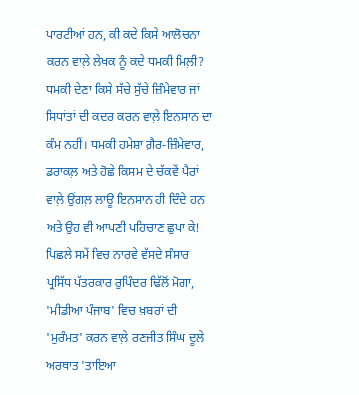ਪਾਰਟੀਆਂ ਹਨ, ਕੀ ਕਦੇ ਕਿਸੇ ਆਲੋਚਨਾ ਕਰਨ ਵਾਲ਼ੇ ਲੇਖਕ ਨੂੰ ਕਦੇ ਧਮਕੀ ਮਿਲ਼ੀ? ਧਮਕੀ ਦੇਣਾ ਕਿਸੇ ਸੱਚੇ ਸੁੱਚੇ ਜ਼ਿੰਮੇਵਾਰ ਜਾਂ ਸਿਧਾਂਤਾਂ ਦੀ ਕਦਰ ਕਰਨ ਵਾਲ਼ੇ ਇਨਸਾਨ ਦਾ ਕੰਮ ਨਹੀਂ। ਧਮਕੀ ਹਮੇਸ਼ਾ ਗ਼ੈਰ-ਜ਼ਿੰਮੇਵਾਰ, ਡਰਾਕਲ਼ ਅਤੇ ਹੋਛੇ ਕਿਸਮ ਦੇ ਚੱਕਵੇਂ ਪੈਰਾਂ ਵਾਲ਼ੇ ਉਂਗਲ਼ ਲਾਊ ਇਨਸਾਨ ਹੀ ਦਿੰਦੇ ਹਨ ਅਤੇ ਉਹ ਵੀ ਆਪਣੀ ਪਹਿਚਾਣ ਛੁਪਾ ਕੇ!
ਪਿਛਲੇ ਸਮੇਂ ਵਿਚ ਨਾਰਵੇ ਵੱਸਦੇ ਸੰਸਾਰ ਪ੍ਰਸਿੱਧ ਪੱਤਰਕਾਰ ਰੁਪਿੰਦਰ ਢਿੱਲੋਂ ਮੋਗਾ, 'ਮੀਡੀਆ ਪੰਜਾਬ' ਵਿਚ ਖ਼ਬਰਾਂ ਦੀ 'ਮੁਰੰਮਤ' ਕਰਨ ਵਾਲ਼ੇ ਰਣਜੀਤ ਸਿੰਘ ਦੂਲੇ ਅਰਥਾਤ 'ਤਾਇਆ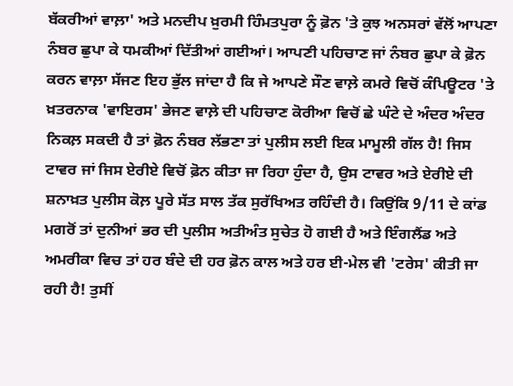ਬੱਕਰੀਆਂ ਵਾਲ਼ਾ' ਅਤੇ ਮਨਦੀਪ ਖ਼ੁਰਮੀ ਹਿੰਮਤਪੁਰਾ ਨੂੰ ਫ਼ੋਨ 'ਤੇ ਕੁਝ ਅਨਸਰਾਂ ਵੱਲੋਂ ਆਪਣਾ ਨੰਬਰ ਛੁਪਾ ਕੇ ਧਮਕੀਆਂ ਦਿੱਤੀਆਂ ਗਈਆਂ। ਆਪਣੀ ਪਹਿਚਾਣ ਜਾਂ ਨੰਬਰ ਛੁਪਾ ਕੇ ਫ਼ੋਨ ਕਰਨ ਵਾਲ਼ਾ ਸੱਜਣ ਇਹ ਭੁੱਲ ਜਾਂਦਾ ਹੈ ਕਿ ਜੇ ਆਪਣੇ ਸੌਣ ਵਾਲ਼ੇ ਕਮਰੇ ਵਿਚੋਂ ਕੰਪਿਊਟਰ 'ਤੇ ਖ਼ਤਰਨਾਕ 'ਵਾਇਰਸ' ਭੇਜਣ ਵਾਲ਼ੇ ਦੀ ਪਹਿਚਾਣ ਕੋਰੀਆ ਵਿਚੋਂ ਛੇ ਘੰਟੇ ਦੇ ਅੰਦਰ ਅੰਦਰ ਨਿਕਲ਼ ਸਕਦੀ ਹੈ ਤਾਂ ਫ਼ੋਨ ਨੰਬਰ ਲੱਭਣਾ ਤਾਂ ਪੁਲੀਸ ਲਈ ਇਕ ਮਾਮੂਲੀ ਗੱਲ ਹੈ! ਜਿਸ ਟਾਵਰ ਜਾਂ ਜਿਸ ਏਰੀਏ ਵਿਚੋਂ ਫ਼ੋਨ ਕੀਤਾ ਜਾ ਰਿਹਾ ਹੁੰਦਾ ਹੈ, ਉਸ ਟਾਵਰ ਅਤੇ ਏਰੀਏ ਦੀ ਸ਼ਨਾਖ਼ਤ ਪੁਲੀਸ ਕੋਲ਼ ਪੂਰੇ ਸੱਤ ਸਾਲ ਤੱਕ ਸੁਰੱਖਿਅਤ ਰਹਿੰਦੀ ਹੈ। ਕਿਉਂਕਿ 9/11 ਦੇ ਕਾਂਡ ਮਗਰੋਂ ਤਾਂ ਦੁਨੀਆਂ ਭਰ ਦੀ ਪੁਲੀਸ ਅਤੀਅੰਤ ਸੁਚੇਤ ਹੋ ਗਈ ਹੈ ਅਤੇ ਇੰਗਲੈਂਡ ਅਤੇ ਅਮਰੀਕਾ ਵਿਚ ਤਾਂ ਹਰ ਬੰਦੇ ਦੀ ਹਰ ਫ਼ੋਨ ਕਾਲ ਅਤੇ ਹਰ ਈ-ਮੇਲ ਵੀ 'ਟਰੇਸ' ਕੀਤੀ ਜਾ ਰਹੀ ਹੈ! ਤੁਸੀਂ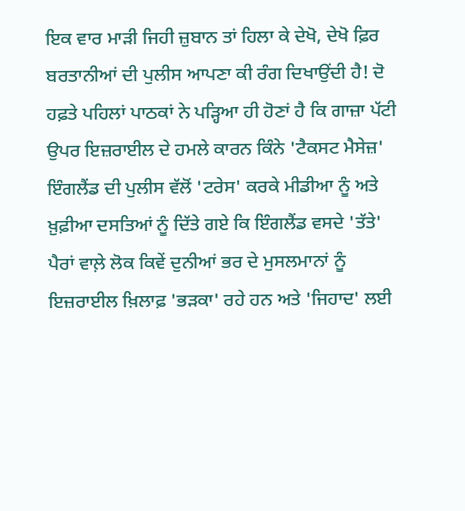ਇਕ ਵਾਰ ਮਾੜੀ ਜਿਹੀ ਜ਼ੁਬਾਨ ਤਾਂ ਹਿਲਾ ਕੇ ਦੇਖੋ, ਦੇਖੋ ਫ਼ਿਰ ਬਰਤਾਨੀਆਂ ਦੀ ਪੁਲੀਸ ਆਪਣਾ ਕੀ ਰੰਗ ਦਿਖਾਉਂਦੀ ਹੈ! ਦੋ ਹਫ਼ਤੇ ਪਹਿਲਾਂ ਪਾਠਕਾਂ ਨੇ ਪੜ੍ਹਿਆ ਹੀ ਹੋਣਾਂ ਹੈ ਕਿ ਗਾਜ਼ਾ ਪੱਟੀ ਉਪਰ ਇਜ਼ਰਾਈਲ ਦੇ ਹਮਲੇ ਕਾਰਨ ਕਿੰਨੇ 'ਟੈਕਸਟ ਮੈਸੇਜ਼' ਇੰਗਲੈਂਡ ਦੀ ਪੁਲੀਸ ਵੱਲੋਂ 'ਟਰੇਸ' ਕਰਕੇ ਮੀਡੀਆ ਨੂੰ ਅਤੇ ਖ਼ੁਫ਼ੀਆ ਦਸਤਿਆਂ ਨੂੰ ਦਿੱਤੇ ਗਏ ਕਿ ਇੰਗਲੈਂਡ ਵਸਦੇ 'ਤੱਤੇ' ਪੈਰਾਂ ਵਾਲ਼ੇ ਲੋਕ ਕਿਵੇਂ ਦੁਨੀਆਂ ਭਰ ਦੇ ਮੁਸਲਮਾਨਾਂ ਨੂੰ ਇਜ਼ਰਾਈਲ ਖ਼ਿਲਾਫ਼ 'ਭੜਕਾ' ਰਹੇ ਹਨ ਅਤੇ 'ਜਿਹਾਦ' ਲਈ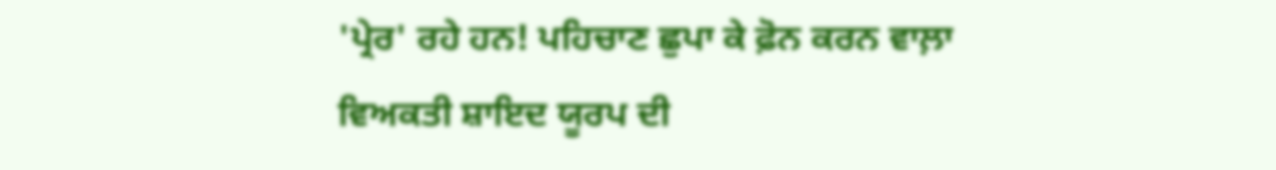'ਪ੍ਰੇਰ' ਰਹੇ ਹਨ! ਪਹਿਚਾਣ ਛੁਪਾ ਕੇ ਫ਼ੋਨ ਕਰਨ ਵਾਲ਼ਾ ਵਿਅਕਤੀ ਸ਼ਾਇਦ ਯੂਰਪ ਦੀ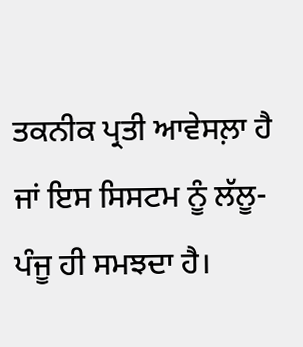ਤਕਨੀਕ ਪ੍ਰਤੀ ਆਵੇਸਲ਼ਾ ਹੈ ਜਾਂ ਇਸ ਸਿਸਟਮ ਨੂੰ ਲੱਲੂ-ਪੰਜੂ ਹੀ ਸਮਝਦਾ ਹੈ।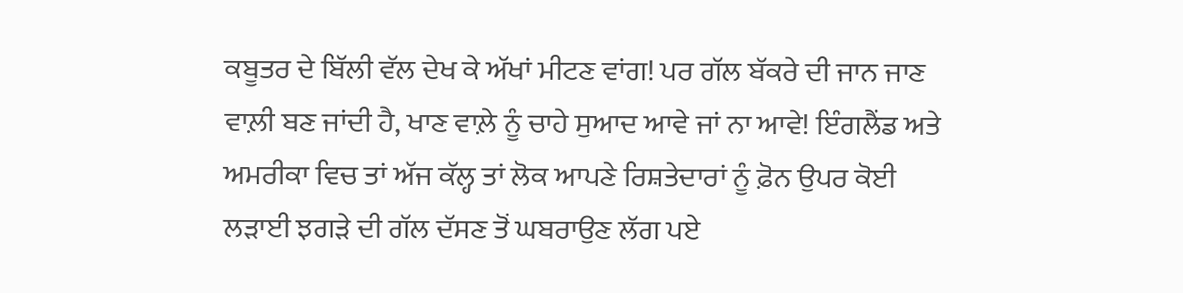ਕਬੂਤਰ ਦੇ ਬਿੱਲੀ ਵੱਲ ਦੇਖ ਕੇ ਅੱਖਾਂ ਮੀਟਣ ਵਾਂਗ! ਪਰ ਗੱਲ ਬੱਕਰੇ ਦੀ ਜਾਨ ਜਾਣ ਵਾਲ਼ੀ ਬਣ ਜਾਂਦੀ ਹੈ, ਖਾਣ ਵਾਲ਼ੇ ਨੂੰ ਚਾਹੇ ਸੁਆਦ ਆਵੇ ਜਾਂ ਨਾ ਆਵੇ! ਇੰਗਲੈਂਡ ਅਤੇ ਅਮਰੀਕਾ ਵਿਚ ਤਾਂ ਅੱਜ ਕੱਲ੍ਹ ਤਾਂ ਲੋਕ ਆਪਣੇ ਰਿਸ਼ਤੇਦਾਰਾਂ ਨੂੰ ਫ਼ੋਨ ਉਪਰ ਕੋਈ ਲੜਾਈ ਝਗੜੇ ਦੀ ਗੱਲ ਦੱਸਣ ਤੋਂ ਘਬਰਾਉਣ ਲੱਗ ਪਏ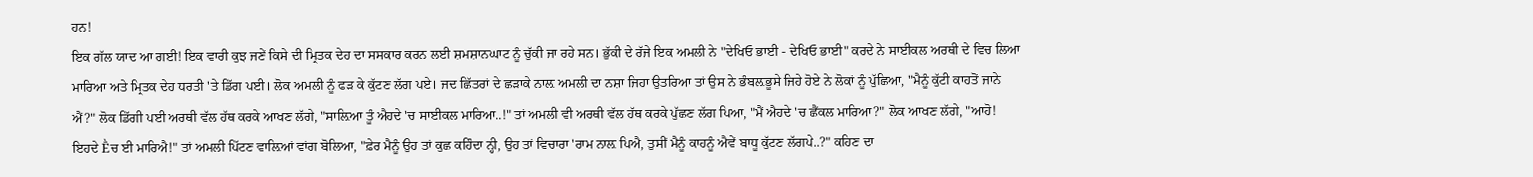ਹਨ!
ਇਕ ਗੱਲ ਯਾਦ ਆ ਗਈ! ਇਕ ਵਾਰੀ ਕੁਝ ਜਣੇਂ ਕਿਸੇ ਦੀ ਮ੍ਰਿਤਕ ਦੇਹ ਦਾ ਸਸਕਾਰ ਕਰਨ ਲਈ ਸ਼ਮਸ਼ਾਨਘਾਟ ਨੂੰ ਚੁੱਕੀ ਜਾ ਰਹੇ ਸਨ। ਭੁੱਕੀ ਦੇ ਰੱਜੇ ਇਕ ਅਮਲੀ ਨੇ "ਦੇਖਿਓ ਭਾਈ - ਦੇਖਿਓ ਭਾਈ" ਕਰਦੇ ਨੇ ਸਾਈਕਲ ਅਰਥੀ ਦੇ ਵਿਚ ਲਿਆ ਮਾਰਿਆ ਅਤੇ ਮ੍ਰਿਤਕ ਦੇਹ ਧਰਤੀ 'ਤੇ ਡਿੱਗ ਪਈ। ਲੋਕ ਅਮਲੀ ਨੂੰ ਫੜ ਕੇ ਕੁੱਟਣ ਲੱਗ ਪਏ। ਜਦ ਛਿੱਤਰਾਂ ਦੇ ਛੜਾਕੇ ਨਾਲ਼ ਅਮਲੀ ਦਾ ਨਸ਼ਾ ਜਿਹਾ ਉਤਰਿਆ ਤਾਂ ਉਸ ਨੇ ਭੰਬਲ਼ਭੂਸੇ ਜਿਹੇ ਹੋਏ ਨੇ ਲੋਕਾਂ ਨੂੰ ਪੁੱਛਿਆ, "ਮੈਨੂੰ ਕੁੱਟੀ ਕਾਹਤੋਂ ਜਾਨੇ ਐਂ?" ਲੋਕ ਡਿੱਗੀ ਪਈ ਅਰਥੀ ਵੱਲ ਹੱਥ ਕਰਕੇ ਆਖਣ ਲੱਗੇ, "ਸਾਲ਼ਿਆ ਤੂੰ ਐਹਦੇ 'ਚ ਸਾਈਕਲ ਮਾਰਿਆ..!" ਤਾਂ ਅਮਲੀ ਵੀ ਅਰਥੀ ਵੱਲ ਹੱਥ ਕਰਕੇ ਪੁੱਛਣ ਲੱਗ ਪਿਆ, "ਮੈਂ ਐਹਦੇ 'ਚ ਛੈਂਕਲ ਮਾਰਿਆ?" ਲੋਕ ਆਖਣ ਲੱਗੇ, "ਆਹੋ! ਇਹਦੇ Ḕਚ ਈ ਮਾਰਿਐ!" ਤਾਂ ਅਮਲੀ ਪਿੱਟਣ ਵਾਲ਼ਿਆਂ ਵਾਂਗ ਬੋਲਿਆ, "ਫ਼ੇਰ ਮੈਨੂੰ ਉਹ ਤਾਂ ਕੁਛ ਕਹਿੰਦਾ ਨ੍ਹੀ, ਉਹ ਤਾਂ ਵਿਚਾਰਾ 'ਰਾਮ ਨਾਲ਼ ਪਿਐ, ਤੁਸੀਂ ਮੈਨੂੰ ਕਾਹਨੂੰ ਐਵੇਂ ਬਾਧੂ ਕੁੱਟਣ ਲੱਗਪੇ..?" ਕਹਿਣ ਦਾ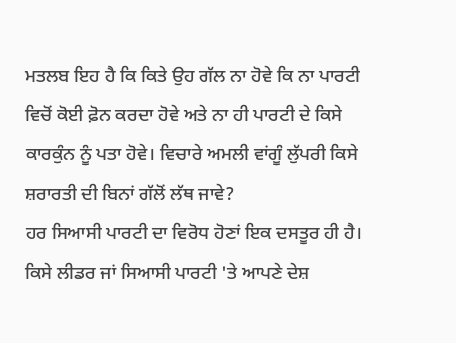ਮਤਲਬ ਇਹ ਹੈ ਕਿ ਕਿਤੇ ਉਹ ਗੱਲ ਨਾ ਹੋਵੇ ਕਿ ਨਾ ਪਾਰਟੀ ਵਿਚੋਂ ਕੋਈ ਫ਼ੋਨ ਕਰਦਾ ਹੋਵੇ ਅਤੇ ਨਾ ਹੀ ਪਾਰਟੀ ਦੇ ਕਿਸੇ ਕਾਰਕੁੰਨ ਨੂੰ ਪਤਾ ਹੋਵੇ। ਵਿਚਾਰੇ ਅਮਲੀ ਵਾਂਗੂੰ ਲੁੱਪਰੀ ਕਿਸੇ ਸ਼ਰਾਰਤੀ ਦੀ ਬਿਨਾਂ ਗੱਲੋਂ ਲੱਥ ਜਾਵੇ?
ਹਰ ਸਿਆਸੀ ਪਾਰਟੀ ਦਾ ਵਿਰੋਧ ਹੋਣਾਂ ਇਕ ਦਸਤੂਰ ਹੀ ਹੈ। ਕਿਸੇ ਲੀਡਰ ਜਾਂ ਸਿਆਸੀ ਪਾਰਟੀ 'ਤੇ ਆਪਣੇ ਦੇਸ਼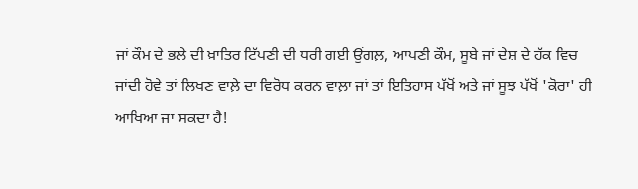ਜਾਂ ਕੌਮ ਦੇ ਭਲੇ ਦੀ ਖ਼ਾਤਿਰ ਟਿੱਪਣੀ ਦੀ ਧਰੀ ਗਈ ਉਂਗਲ਼, ਆਪਣੀ ਕੌਮ, ਸੂਬੇ ਜਾਂ ਦੇਸ਼ ਦੇ ਹੱਕ ਵਿਚ ਜਾਂਦੀ ਹੋਵੇ ਤਾਂ ਲਿਖਣ ਵਾਲ਼ੇ ਦਾ ਵਿਰੋਧ ਕਰਨ ਵਾਲ਼ਾ ਜਾਂ ਤਾਂ ਇਤਿਹਾਸ ਪੱਖੋਂ ਅਤੇ ਜਾਂ ਸੂਝ ਪੱਖੋਂ 'ਕੋਰਾ' ਹੀ ਆਖਿਆ ਜਾ ਸਕਦਾ ਹੈ!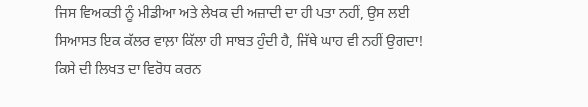ਜਿਸ ਵਿਅਕਤੀ ਨੂੰ ਮੀਡੀਆ ਅਤੇ ਲੇਖਕ ਦੀ ਅਜ਼ਾਦੀ ਦਾ ਹੀ ਪਤਾ ਨਹੀਂ, ਉਸ ਲਈ ਸਿਆਸਤ ਇਕ ਕੱਲਰ ਵਾਲ਼ਾ ਕਿੱਲਾ ਹੀ ਸਾਬਤ ਹੁੰਦੀ ਹੈ, ਜਿੱਥੇ ਘਾਹ ਵੀ ਨਹੀਂ ਉਗਦਾ! ਕਿਸੇ ਦੀ ਲਿਖਤ ਦਾ ਵਿਰੋਧ ਕਰਨ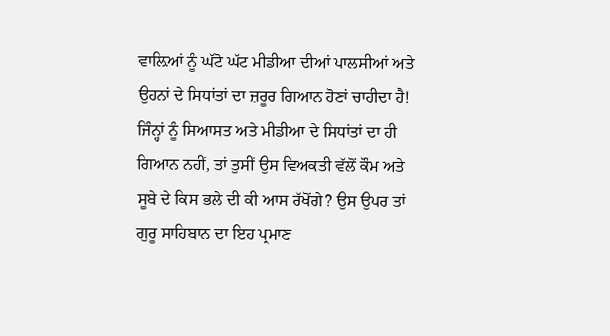ਵਾਲ਼ਿਆਂ ਨੂੰ ਘੱਟੋ ਘੱਟ ਮੀਡੀਆ ਦੀਆਂ ਪਾਲਸੀਆਂ ਅਤੇ ਉਹਨਾਂ ਦੇ ਸਿਧਾਂਤਾਂ ਦਾ ਜ਼ਰੂਰ ਗਿਆਨ ਹੋਣਾਂ ਚਾਹੀਦਾ ਹੈ! ਜਿੰਨ੍ਹਾਂ ਨੂੰ ਸਿਆਸਤ ਅਤੇ ਮੀਡੀਆ ਦੇ ਸਿਧਾਂਤਾਂ ਦਾ ਹੀ ਗਿਆਨ ਨਹੀਂ, ਤਾਂ ਤੁਸੀਂ ਉਸ ਵਿਅਕਤੀ ਵੱਲੋਂ ਕੌਮ ਅਤੇ ਸੂਬੇ ਦੇ ਕਿਸ ਭਲੇ ਦੀ ਕੀ ਆਸ ਰੱਖੋਂਗੇ? ਉਸ ਉਪਰ ਤਾਂ ਗੁਰੂ ਸਾਹਿਬਾਨ ਦਾ ਇਹ ਪ੍ਰਮਾਣ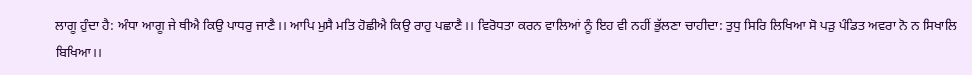ਲਾਗੂ ਹੁੰਦਾ ਹੈ: ਅੰਧਾ ਆਗੂ ਜੇ ਥੀਐ ਕਿਉ ਪਾਧਰੁ ਜਾਣੈ।। ਆਪਿ ਮੁਸੈ ਮਤਿ ਹੋਛੀਐ ਕਿਉ ਰਾਹੁ ਪਛਾਣੈ।। ਵਿਰੋਧਤਾ ਕਰਨ ਵਾਲਿਆਂ ਨੂੰ ਇਹ ਵੀ ਨਹੀਂ ਭੁੱਲਣਾ ਚਾਹੀਦਾ: ਤੁਧੁ ਸਿਰਿ ਲਿਖਿਆ ਸੋ ਪੜੁ ਪੰਡਿਤ ਅਵਰਾ ਨੋ ਨ ਸਿਖਾਲਿ ਬਿਖਿਆ।।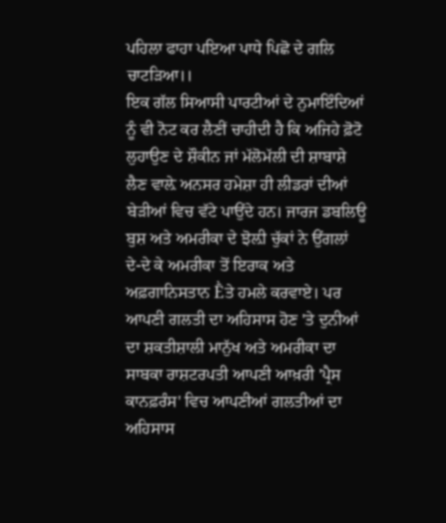ਪਹਿਲਾ ਫਾਹਾ ਪਇਆ ਪਾਧੇ ਪਿਛੋ ਦੇ ਗਲਿ ਚਾਟੜਿਆ।।
ਇਕ ਗੱਲ ਸਿਆਸੀ ਪਾਰਟੀਆਂ ਦੇ ਨੁਮਾਇੰਦਿਆਂ ਨੂੰ ਵੀ ਨੋਟ ਕਰ ਲੈਣੀਂ ਚਾਹੀਦੀ ਹੈ ਕਿ ਅਜਿਹੇ ਫ਼ੋਟੋ ਲੁਹਾਉਣ ਦੇ ਸ਼ੌਕੀਨ ਜਾਂ ਮੱਲੋਮੱਲੀ ਦੀ ਸ਼ਾਬਾਸ਼ੇ ਲੈਣ ਵਾਲ਼ੇ ਅਨਸਰ ਹਮੇਸ਼ਾ ਹੀ ਲੀਡਰਾਂ ਦੀਆਂ ਬੇੜੀਆਂ ਵਿਚ ਵੱਟੇ ਪਾਉਂਦੇ ਹਨ। ਜਾਰਜ ਡਬਲਿਊ ਬੁਸ਼ ਅਤੇ ਅਮਰੀਕਾ ਦੇ ਝੋਲ਼ੀ ਚੁੱਕਾਂ ਨੇ ਉਂਗਲਾਂ ਦੇ-ਦੇ ਕੇ ਅਮਰੀਕਾ ਤੋਂ ਇਰਾਕ ਅਤੇ ਅਫ਼ਗਾਨਿਸਤਾਨ Ḕਤੇ ਹਮਲੇ ਕਰਵਾਏ। ਪਰ ਆਪਣੀ ਗਲਤੀ ਦਾ ਅਹਿਸਾਸ ਹੋਣ 'ਤੇ ਦੁਨੀਆਂ ਦਾ ਸ਼ਕਤੀਸ਼ਾਲੀ ਮਾਨੁੱਖ ਅਤੇ ਅਮਰੀਕਾ ਦਾ ਸਾਬਕਾ ਰਾਸ਼ਟਰਪਤੀ ਆਪਣੀ ਆਖ਼ਰੀ 'ਪ੍ਰੈਸ ਕਾਨਫ਼ਰੰਸ' ਵਿਚ ਆਪਣੀਆਂ ਗਲਤੀਆਂ ਦਾ ਅਹਿਸਾਸ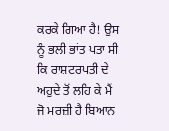ਕਰਕੇ ਗਿਆ ਹੈ! ਉਸ ਨੂੰ ਭਲੀ ਭਾਂਤ ਪਤਾ ਸੀ ਕਿ ਰਾਸ਼ਟਰਪਤੀ ਦੇ ਅਹੁਦੇ ਤੋਂ ਲਹਿ ਕੇ ਮੈਂ ਜੋ ਮਰਜ਼ੀ ਹੈ ਬਿਆਨ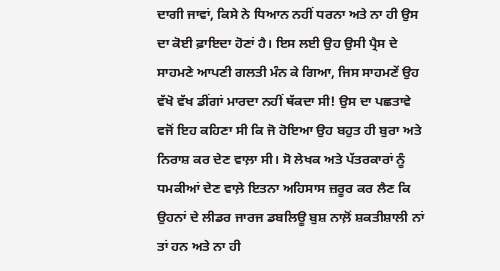ਦਾਗੀ ਜਾਵਾਂ, ਕਿਸੇ ਨੇ ਧਿਆਨ ਨਹੀਂ ਧਰਨਾ ਅਤੇ ਨਾ ਹੀ ਉਸ ਦਾ ਕੋਈ ਫ਼ਾਇਦਾ ਹੋਣਾਂ ਹੈ। ਇਸ ਲਈ ਉਹ ਉਸੀ ਪ੍ਰੈਸ ਦੇ ਸਾਹਮਣੇ ਆਪਣੀ ਗਲਤੀ ਮੰਨ ਕੇ ਗਿਆ, ਜਿਸ ਸਾਹਮਣੇਂ ਉਹ ਵੱਖੋ ਵੱਖ ਡੀਂਗਾਂ ਮਾਰਦਾ ਨਹੀਂ ਥੱਕਦਾ ਸੀ! ਉਸ ਦਾ ਪਛਤਾਵੇ ਵਜੋਂ ਇਹ ਕਹਿਣਾ ਸੀ ਕਿ ਜੋ ਹੋਇਆ ਉਹ ਬਹੁਤ ਹੀ ਬੁਰਾ ਅਤੇ ਨਿਰਾਸ਼ ਕਰ ਦੇਣ ਵਾਲ਼ਾ ਸੀ। ਸੋ ਲੇਖਕ ਅਤੇ ਪੱਤਰਕਾਰਾਂ ਨੂੰ ਧਮਕੀਆਂ ਦੇਣ ਵਾਲ਼ੇ ਇਤਨਾ ਅਹਿਸਾਸ ਜ਼ਰੂਰ ਕਰ ਲੈਣ ਕਿ ਉਹਨਾਂ ਦੇ ਲੀਡਰ ਜਾਰਜ ਡਬਲਿਊ ਬੁਸ਼ ਨਾਲ਼ੋਂ ਸ਼ਕਤੀਸ਼ਾਲੀ ਨਾਂ ਤਾਂ ਹਨ ਅਤੇ ਨਾ ਹੀ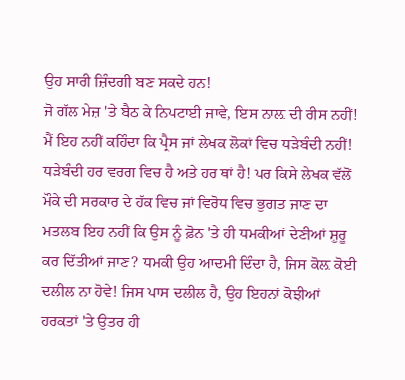ਉਹ ਸਾਰੀ ਜ਼ਿੰਦਗੀ ਬਣ ਸਕਦੇ ਹਨ!
ਜੋ ਗੱਲ ਮੇਜ਼ 'ਤੇ ਬੈਠ ਕੇ ਨਿਪਟਾਈ ਜਾਵੇ, ਇਸ ਨਾਲ਼ ਦੀ ਰੀਸ ਨਹੀਂ! ਮੈਂ ਇਹ ਨਹੀਂ ਕਹਿੰਦਾ ਕਿ ਪ੍ਰੈਸ ਜਾਂ ਲੇਖਕ ਲੋਕਾਂ ਵਿਚ ਧੜੇਬੰਦੀ ਨਹੀਂ! ਧੜੇਬੰਦੀ ਹਰ ਵਰਗ ਵਿਚ ਹੈ ਅਤੇ ਹਰ ਥਾਂ ਹੈ! ਪਰ ਕਿਸੇ ਲੇਖਕ ਵੱਲੋਂ ਮੌਕੇ ਦੀ ਸਰਕਾਰ ਦੇ ਹੱਕ ਵਿਚ ਜਾਂ ਵਿਰੋਧ ਵਿਚ ਭੁਗਤ ਜਾਣ ਦਾ ਮਤਲਬ ਇਹ ਨਹੀਂ ਕਿ ਉਸ ਨੂੰ ਫ਼ੋਨ 'ਤੇ ਹੀ ਧਮਕੀਆਂ ਦੇਣੀਆਂ ਸ਼ੁਰੂ ਕਰ ਦਿੱਤੀਆਂ ਜਾਣ? ਧਮਕੀ ਉਹ ਆਦਮੀ ਦਿੰਦਾ ਹੈ, ਜਿਸ ਕੋਲ਼ ਕੋਈ ਦਲੀਲ ਨਾ ਹੋਵੇ! ਜਿਸ ਪਾਸ ਦਲੀਲ ਹੈ, ਉਹ ਇਹਨਾਂ ਕੋਝੀਆਂ ਹਰਕਤਾਂ 'ਤੇ ਉਤਰ ਹੀ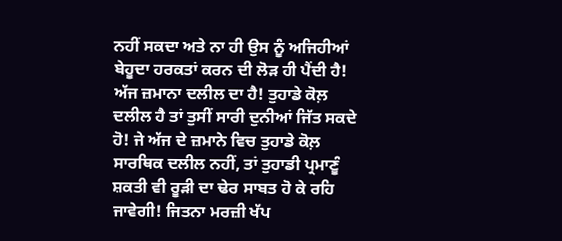ਨਹੀਂ ਸਕਦਾ ਅਤੇ ਨਾ ਹੀ ਉਸ ਨੂੰ ਅਜਿਹੀਆਂ ਬੇਹੂਦਾ ਹਰਕਤਾਂ ਕਰਨ ਦੀ ਲੋੜ ਹੀ ਪੈਂਦੀ ਹੈ! ਅੱਜ ਜ਼ਮਾਨਾ ਦਲੀਲ ਦਾ ਹੈ! ਤੁਹਾਡੇ ਕੋਲ਼ ਦਲੀਲ ਹੈ ਤਾਂ ਤੁਸੀਂ ਸਾਰੀ ਦੁਨੀਆਂ ਜਿੱਤ ਸਕਦੇ ਹੋ! ਜੇ ਅੱਜ ਦੇ ਜ਼ਮਾਨੇ ਵਿਚ ਤੁਹਾਡੇ ਕੋਲ਼ ਸਾਰਥਿਕ ਦਲੀਲ ਨਹੀਂ, ਤਾਂ ਤੁਹਾਡੀ ਪ੍ਰਮਾਣੂੰ ਸ਼ਕਤੀ ਵੀ ਰੂੜੀ ਦਾ ਢੇਰ ਸਾਬਤ ਹੋ ਕੇ ਰਹਿ ਜਾਵੇਗੀ! ਜਿਤਨਾ ਮਰਜ਼ੀ ਖੱਪ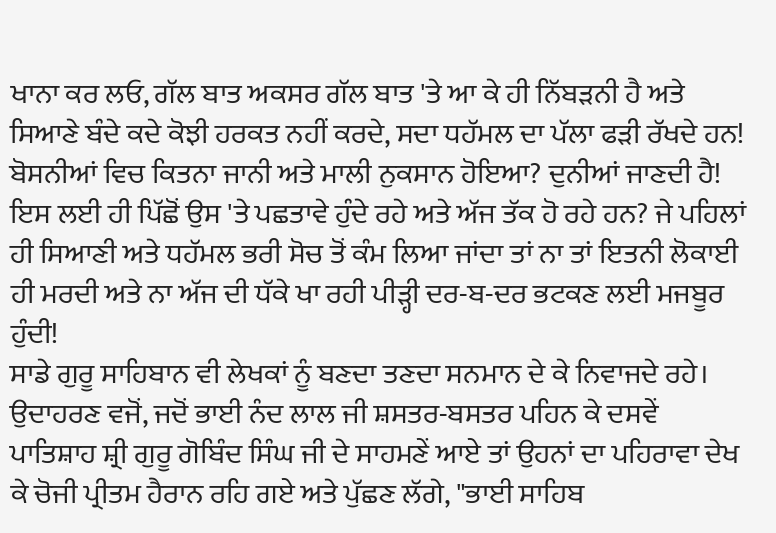ਖਾਨਾ ਕਰ ਲਓ, ਗੱਲ ਬਾਤ ਅਕਸਰ ਗੱਲ ਬਾਤ 'ਤੇ ਆ ਕੇ ਹੀ ਨਿੱਬੜਨੀ ਹੈ ਅਤੇ ਸਿਆਣੇ ਬੰਦੇ ਕਦੇ ਕੋਝੀ ਹਰਕਤ ਨਹੀਂ ਕਰਦੇ, ਸਦਾ ਧਹੱਮਲ ਦਾ ਪੱਲਾ ਫੜੀ ਰੱਖਦੇ ਹਨ! ਬੋਸਨੀਆਂ ਵਿਚ ਕਿਤਨਾ ਜਾਨੀ ਅਤੇ ਮਾਲੀ ਨੁਕਸਾਨ ਹੋਇਆ? ਦੁਨੀਆਂ ਜਾਣਦੀ ਹੈ! ਇਸ ਲਈ ਹੀ ਪਿੱਛੋਂ ਉਸ 'ਤੇ ਪਛਤਾਵੇ ਹੁੰਦੇ ਰਹੇ ਅਤੇ ਅੱਜ ਤੱਕ ਹੋ ਰਹੇ ਹਨ? ਜੇ ਪਹਿਲਾਂ ਹੀ ਸਿਆਣੀ ਅਤੇ ਧਹੱਮਲ ਭਰੀ ਸੋਚ ਤੋਂ ਕੰਮ ਲਿਆ ਜਾਂਦਾ ਤਾਂ ਨਾ ਤਾਂ ਇਤਨੀ ਲੋਕਾਈ ਹੀ ਮਰਦੀ ਅਤੇ ਨਾ ਅੱਜ ਦੀ ਧੱਕੇ ਖਾ ਰਹੀ ਪੀੜ੍ਹੀ ਦਰ-ਬ-ਦਰ ਭਟਕਣ ਲਈ ਮਜਬੂਰ ਹੁੰਦੀ!
ਸਾਡੇ ਗੁਰੂ ਸਾਹਿਬਾਨ ਵੀ ਲੇਖਕਾਂ ਨੂੰ ਬਣਦਾ ਤਣਦਾ ਸਨਮਾਨ ਦੇ ਕੇ ਨਿਵਾਜਦੇ ਰਹੇ। ਉਦਾਹਰਣ ਵਜੋਂ, ਜਦੋਂ ਭਾਈ ਨੰਦ ਲਾਲ ਜੀ ਸ਼ਸਤਰ-ਬਸਤਰ ਪਹਿਨ ਕੇ ਦਸਵੇਂ ਪਾਤਿਸ਼ਾਹ ਸ਼੍ਰੀ ਗੁਰੂ ਗੋਬਿੰਦ ਸਿੰਘ ਜੀ ਦੇ ਸਾਹਮਣੇਂ ਆਏ ਤਾਂ ਉਹਨਾਂ ਦਾ ਪਹਿਰਾਵਾ ਦੇਖ ਕੇ ਚੋਜੀ ਪ੍ਰੀਤਮ ਹੈਰਾਨ ਰਹਿ ਗਏ ਅਤੇ ਪੁੱਛਣ ਲੱਗੇ, "ਭਾਈ ਸਾਹਿਬ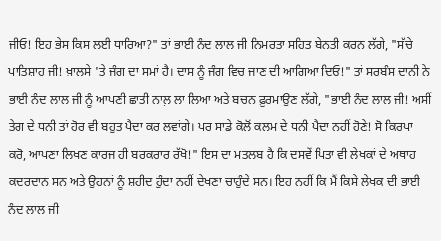ਜੀਓ! ਇਹ ਭੇਸ ਕਿਸ ਲਈ ਧਾਰਿਆ?" ਤਾਂ ਭਾਈ ਨੰਦ ਲਾਲ ਜੀ ਨਿਮਰਤਾ ਸਹਿਤ ਬੇਨਤੀ ਕਰਨ ਲੱਗੇ, "ਸੱਚੇ ਪਾਤਿਸ਼ਾਹ ਜੀ! ਖ਼ਾਲਸੇ 'ਤੇ ਜੰਗ ਦਾ ਸਮਾਂ ਹੈ। ਦਾਸ ਨੂੰ ਜੰਗ ਵਿਚ ਜਾਣ ਦੀ ਆਗਿਆ ਦਿਓ!" ਤਾਂ ਸਰਬੰਸ ਦਾਨੀ ਨੇ ਭਾਈ ਨੰਦ ਲਾਲ ਜੀ ਨੂੰ ਆਪਣੀ ਛਾਤੀ ਨਾਲ਼ ਲਾ ਲਿਆ ਅਤੇ ਬਚਨ ਫ਼ੁਰਮਾਉਣ ਲੱਗੇ, "ਭਾਈ ਨੰਦ ਲਾਲ ਜੀ! ਅਸੀਂ ਤੇਗ ਦੇ ਧਨੀ ਤਾਂ ਹੋਰ ਵੀ ਬਹੁਤ ਪੈਦਾ ਕਰ ਲਵਾਂਗੇ। ਪਰ ਸਾਡੇ ਕੋਲੋਂ ਕਲਮ ਦੇ ਧਨੀ ਪੈਦਾ ਨਹੀਂ ਹੋਣੇ! ਸੋ ਕਿਰਪਾ ਕਰੋ, ਆਪਣਾ ਲਿਖਣ ਕਾਰਜ ਹੀ ਬਰਕਰਾਰ ਰੱਖੋ!" ਇਸ ਦਾ ਮਤਲਬ ਹੈ ਕਿ ਦਸਵੇਂ ਪਿਤਾ ਵੀ ਲੇਖਕਾਂ ਦੇ ਅਥਾਹ ਕਦਰਦਾਨ ਸਨ ਅਤੇ ਉਹਨਾਂ ਨੂੰ ਸ਼ਹੀਦ ਹੁੰਦਾ ਨਹੀਂ ਦੇਖਣਾ ਚਾਹੁੰਦੇ ਸਨ। ਇਹ ਨਹੀਂ ਕਿ ਮੈਂ ਕਿਸੇ ਲੇਖਕ ਦੀ ਭਾਈ ਨੰਦ ਲਾਲ ਜੀ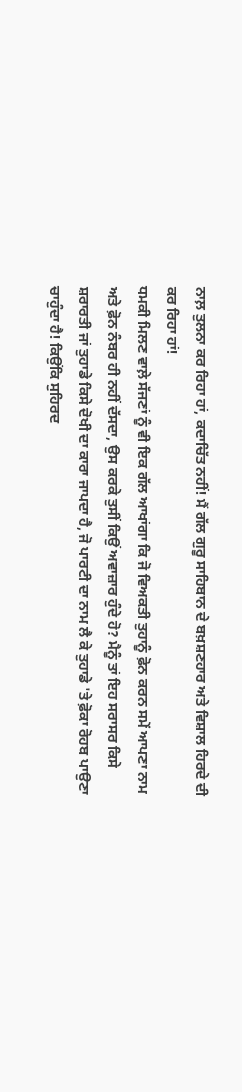ਨਾਲ਼ ਤੁਲਨਾ ਕਰ ਰਿਹਾ ਹਾਂ, ਕਦਾਚਿੱਤ ਨਹੀਂ! ਮੈਂ ਗੱਲ ਗੁਰੂ ਸਾਹਿਬਾਨ ਦੇ ਬਖ਼ਸ਼ਣਹਾਰ ਅਤੇ ਵਿਸ਼ਾਲ ਹਿਰਦੇ ਦੀ ਕਰ ਰਿਹਾ ਹਾਂ!
ਧਮਕੀ ਮਿਲਣ ਵਾਲ਼ੇ ਸੱਜਣਾਂ ਨੂੰ ਵੀ ਇਕ ਗੱਲ ਆਖਾਂਗਾ ਕਿ ਜੋ ਵਿਅਕਤੀ ਤੁਹਾਨੂੰ ਫ਼ੋਨ ਕਰਨ ਸਮੇਂ ਆਪਣਾ ਨਾਮ ਅਤੇ ਫ਼ੋਨ ਨੰਬਰ ਹੀ ਨਹੀਂ ਦੱਸਦਾ, ਉਸ ਕਰਕੇ ਤੁਸੀਂ ਕਿਉਂ ਅਵਾਜ਼ਾਰ ਹੁੰਦੇ ਹੋ? ਮੈਨੂੰ ਤਾਂ ਇਹ ਸਰਾਸਰ ਕਿਸੇ ਸ਼ਰਾਰਤੀ ਜਾਂ ਤੁਹਾਡੇ ਕਿਸੇ ਦੋਖੀ ਦਾ ਕਾਰਾ ਜਾਪਦਾ ਹੈ, ਜੋ ਪਾਰਟੀ ਦਾ ਨਾਮ ਲੈ ਕੇ ਤੁਹਾਡੇ 'ਤੇ ਫ਼ੋਕਾ ਰੋਹਬ ਪਾਉਣਾ ਚਾਹੁੰਦਾ ਹੈ! ਕਿਉਂਕਿ ਸੁਹਿਰਦ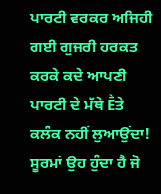ਪਾਰਟੀ ਵਰਕਰ ਅਜਿਹੀ ਗਈ ਗੁਜਰੀ ਹਰਕਤ ਕਰਕੇ ਕਦੇ ਆਪਣੀ ਪਾਰਟੀ ਦੇ ਮੱਥੇ Ḕਤੇ ਕਲੰਕ ਨਹੀਂ ਲੁਆਉਂਦਾ! ਸੂਰਮਾਂ ਉਹ ਹੁੰਦਾ ਹੈ ਜੋ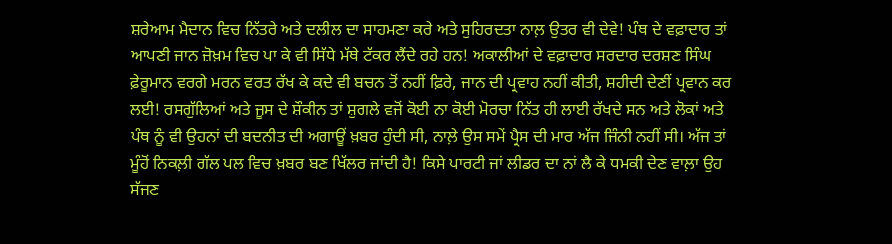ਸ਼ਰੇਆਮ ਮੈਦਾਨ ਵਿਚ ਨਿੱਤਰੇ ਅਤੇ ਦਲੀਲ ਦਾ ਸਾਹਮਣਾ ਕਰੇ ਅਤੇ ਸੁਹਿਰਦਤਾ ਨਾਲ਼ ਉਤਰ ਵੀ ਦੇਵੇ! ਪੰਥ ਦੇ ਵਫ਼ਾਦਾਰ ਤਾਂ ਆਪਣੀ ਜਾਨ ਜ਼ੋਖ਼ਮ ਵਿਚ ਪਾ ਕੇ ਵੀ ਸਿੱਧੇ ਮੱਥੇ ਟੱਕਰ ਲੈਂਦੇ ਰਹੇ ਹਨ! ਅਕਾਲੀਆਂ ਦੇ ਵਫ਼ਾਦਾਰ ਸਰਦਾਰ ਦਰਸ਼ਣ ਸਿੰਘ ਫ਼ੇਰੂਮਾਨ ਵਰਗੇ ਮਰਨ ਵਰਤ ਰੱਖ ਕੇ ਕਦੇ ਵੀ ਬਚਨ ਤੋਂ ਨਹੀਂ ਫ਼ਿਰੇ, ਜਾਨ ਦੀ ਪ੍ਰਵਾਹ ਨਹੀਂ ਕੀਤੀ, ਸ਼ਹੀਦੀ ਦੇਣੀਂ ਪ੍ਰਵਾਨ ਕਰ ਲਈ! ਰਸਗੁੱਲਿਆਂ ਅਤੇ ਜੂਸ ਦੇ ਸ਼ੌਕੀਨ ਤਾਂ ਸ਼ੁਗਲੇ ਵਜੋਂ ਕੋਈ ਨਾ ਕੋਈ ਮੋਰਚਾ ਨਿੱਤ ਹੀ ਲਾਈ ਰੱਖਦੇ ਸਨ ਅਤੇ ਲੋਕਾਂ ਅਤੇ ਪੰਥ ਨੂੰ ਵੀ ਉਹਨਾਂ ਦੀ ਬਦਨੀਤ ਦੀ ਅਗਾਊਂ ਖ਼ਬਰ ਹੁੰਦੀ ਸੀ, ਨਾਲ਼ੇ ਉਸ ਸਮੇਂ ਪ੍ਰੈਸ ਦੀ ਮਾਰ ਅੱਜ ਜਿੰਨੀ ਨਹੀਂ ਸੀ। ਅੱਜ ਤਾਂ ਮੂੰਹੋਂ ਨਿਕਲ਼ੀ ਗੱਲ ਪਲ ਵਿਚ ਖ਼ਬਰ ਬਣ ਖਿੱਲਰ ਜਾਂਦੀ ਹੈ! ਕਿਸੇ ਪਾਰਟੀ ਜਾਂ ਲੀਡਰ ਦਾ ਨਾਂ ਲੈ ਕੇ ਧਮਕੀ ਦੇਣ ਵਾਲ਼ਾ ਉਹ ਸੱਜਣ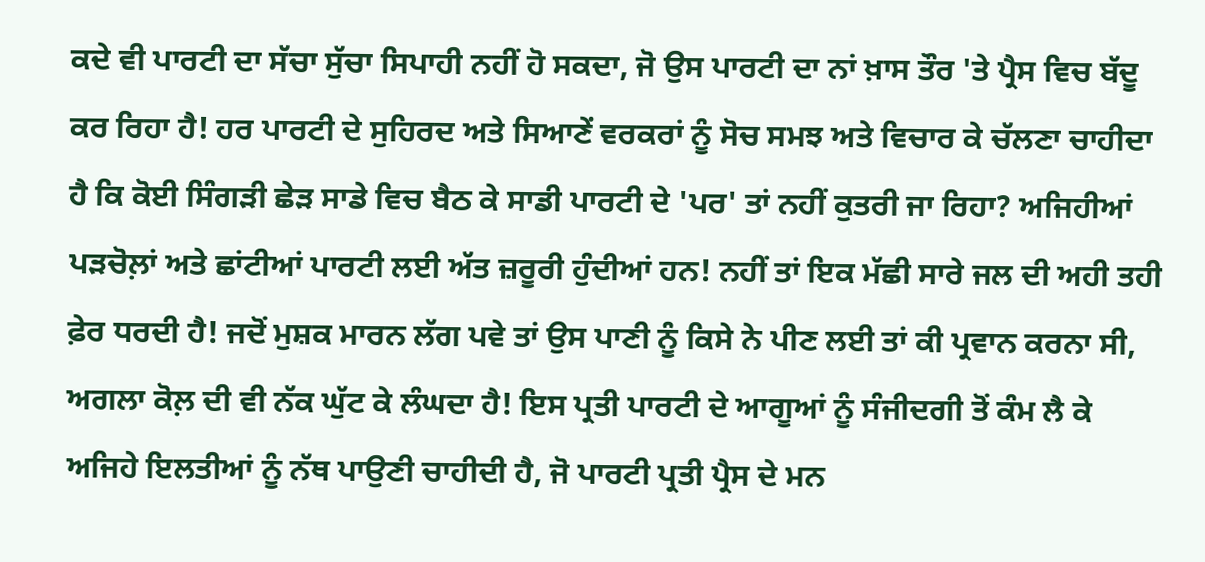ਕਦੇ ਵੀ ਪਾਰਟੀ ਦਾ ਸੱਚਾ ਸੁੱਚਾ ਸਿਪਾਹੀ ਨਹੀਂ ਹੋ ਸਕਦਾ, ਜੋ ਉਸ ਪਾਰਟੀ ਦਾ ਨਾਂ ਖ਼ਾਸ ਤੌਰ 'ਤੇ ਪ੍ਰੈਸ ਵਿਚ ਬੱਦੂ ਕਰ ਰਿਹਾ ਹੈ! ਹਰ ਪਾਰਟੀ ਦੇ ਸੁਹਿਰਦ ਅਤੇ ਸਿਆਣੇਂ ਵਰਕਰਾਂ ਨੂੰ ਸੋਚ ਸਮਝ ਅਤੇ ਵਿਚਾਰ ਕੇ ਚੱਲਣਾ ਚਾਹੀਦਾ ਹੈ ਕਿ ਕੋਈ ਸਿੰਗੜੀ ਛੇੜ ਸਾਡੇ ਵਿਚ ਬੈਠ ਕੇ ਸਾਡੀ ਪਾਰਟੀ ਦੇ 'ਪਰ' ਤਾਂ ਨਹੀਂ ਕੁਤਰੀ ਜਾ ਰਿਹਾ? ਅਜਿਹੀਆਂ ਪੜਚੋਲ਼ਾਂ ਅਤੇ ਛਾਂਟੀਆਂ ਪਾਰਟੀ ਲਈ ਅੱਤ ਜ਼ਰੂਰੀ ਹੁੰਦੀਆਂ ਹਨ! ਨਹੀਂ ਤਾਂ ਇਕ ਮੱਛੀ ਸਾਰੇ ਜਲ ਦੀ ਅਹੀ ਤਹੀ ਫ਼ੇਰ ਧਰਦੀ ਹੈ! ਜਦੋਂ ਮੁਸ਼ਕ ਮਾਰਨ ਲੱਗ ਪਵੇ ਤਾਂ ਉਸ ਪਾਣੀ ਨੂੰ ਕਿਸੇ ਨੇ ਪੀਣ ਲਈ ਤਾਂ ਕੀ ਪ੍ਰਵਾਨ ਕਰਨਾ ਸੀ, ਅਗਲਾ ਕੋਲ਼ ਦੀ ਵੀ ਨੱਕ ਘੁੱਟ ਕੇ ਲੰਘਦਾ ਹੈ! ਇਸ ਪ੍ਰਤੀ ਪਾਰਟੀ ਦੇ ਆਗੂਆਂ ਨੂੰ ਸੰਜੀਦਗੀ ਤੋਂ ਕੰਮ ਲੈ ਕੇ ਅਜਿਹੇ ਇਲਤੀਆਂ ਨੂੰ ਨੱਥ ਪਾਉਣੀ ਚਾਹੀਦੀ ਹੈ, ਜੋ ਪਾਰਟੀ ਪ੍ਰਤੀ ਪ੍ਰੈਸ ਦੇ ਮਨ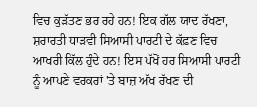ਵਿਚ ਕੁੜੱਤਣ ਭਰ ਰਹੇ ਹਨ! ਇਕ ਗੱਲ ਯਾਦ ਰੱਖਣਾ, ਸ਼ਰਾਰਤੀ ਧਾੜਵੀ ਸਿਆਸੀ ਪਾਰਟੀ ਦੇ ਕੱਫ਼ਣ ਵਿਚ ਆਖਰੀ ਕਿੱਲ ਹੁੰਦੇ ਹਨ! ਇਸ ਪੱਖੋਂ ਹਰ ਸਿਆਸੀ ਪਾਰਟੀ ਨੂੰ ਆਪਣੇ ਵਰਕਰਾਂ 'ਤੇ ਬਾਜ਼ ਅੱਖ ਰੱਖਣ ਦੀ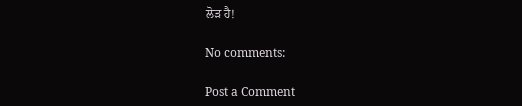ਲੋੜ ਹੈ!

No comments:

Post a Comment